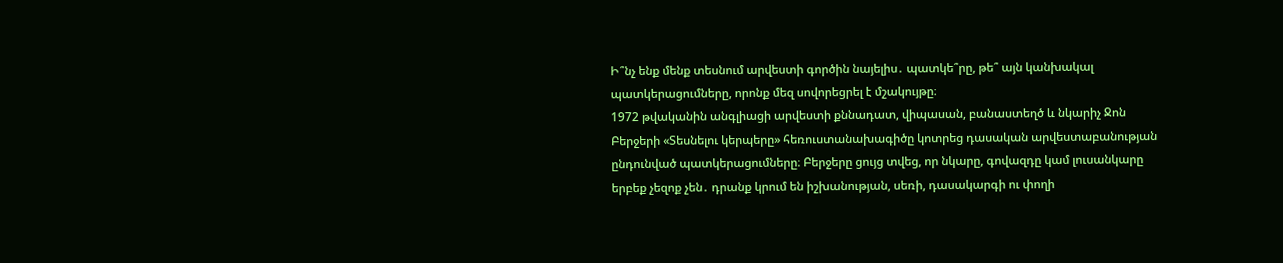Ի՞նչ ենք մենք տեսնում արվեստի գործին նայելիս․ պատկե՞րը, թե՞ այն կանխակալ պատկերացումները, որոնք մեզ սովորեցրել է մշակույթը։
1972 թվականին անգլիացի արվեստի քննադատ, վիպասան, բանաստեղծ և նկարիչ Ջոն Բերջերի «Տեսնելու կերպերը» հեռուստանախագիծը կոտրեց դասական արվեստաբանության ընդունված պատկերացումները։ Բերջերը ցույց տվեց, որ նկարը, գովազդը կամ լուսանկարը երբեք չեզոք չեն․ դրանք կրում են իշխանության, սեռի, դասակարգի ու փողի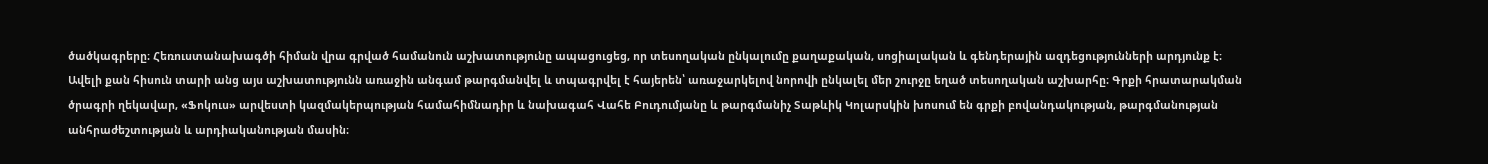ծածկագրերը։ Հեռուստանախագծի հիման վրա գրված համանուն աշխատությունը ապացուցեց, որ տեսողական ընկալումը քաղաքական, սոցիալական և գենդերային ազդեցությունների արդյունք է։
Ավելի քան հիսուն տարի անց այս աշխատությունն առաջին անգամ թարգմանվել և տպագրվել է հայերեն՝ առաջարկելով նորովի ընկալել մեր շուրջը եղած տեսողական աշխարհը։ Գրքի հրատարակման ծրագրի ղեկավար, «Ֆոկուս» արվեստի կազմակերպության համահիմնադիր և նախագահ Վահե Բուդումյանը և թարգմանիչ Տաթևիկ Կոլարսկին խոսում են գրքի բովանդակության, թարգմանության անհրաժեշտության և արդիականության մասին։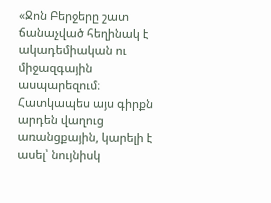«Ջոն Բերջերը շատ ճանաչված հեղինակ է ակադեմիական ու միջազգային ասպարեզում։ Հատկապես այս գիրքն արդեն վաղուց առանցքային, կարելի է ասել՝ նույնիսկ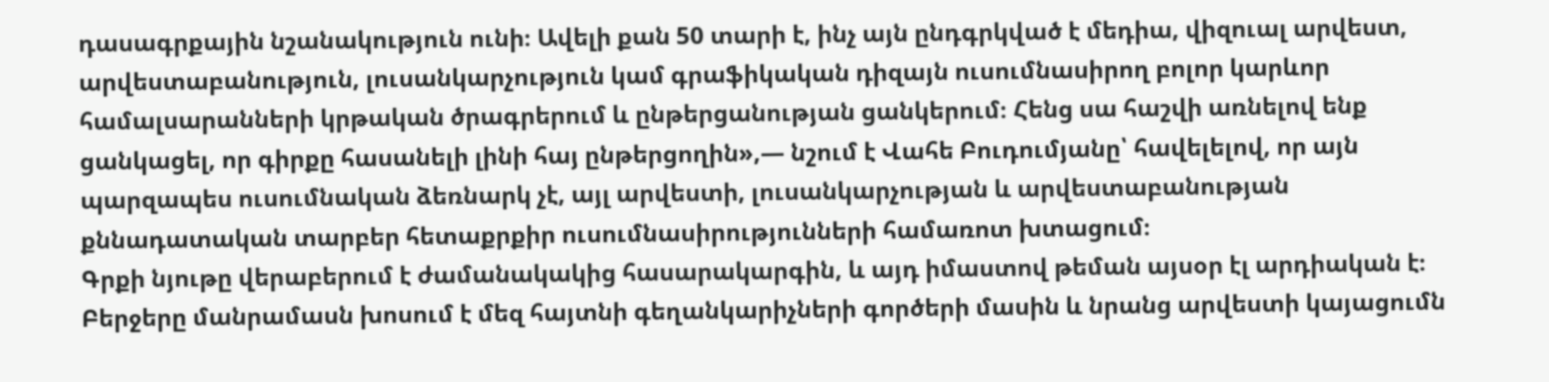դասագրքային նշանակություն ունի։ Ավելի քան 50 տարի է, ինչ այն ընդգրկված է մեդիա, վիզուալ արվեստ, արվեստաբանություն, լուսանկարչություն կամ գրաֆիկական դիզայն ուսումնասիրող բոլոր կարևոր համալսարանների կրթական ծրագրերում և ընթերցանության ցանկերում։ Հենց սա հաշվի առնելով ենք ցանկացել, որ գիրքը հասանելի լինի հայ ընթերցողին»,— նշում է Վահե Բուդումյանը՝ հավելելով, որ այն պարզապես ուսումնական ձեռնարկ չէ, այլ արվեստի, լուսանկարչության և արվեստաբանության քննադատական տարբեր հետաքրքիր ուսումնասիրությունների համառոտ խտացում։
Գրքի նյութը վերաբերում է ժամանակակից հասարակարգին, և այդ իմաստով թեման այսօր էլ արդիական է։ Բերջերը մանրամասն խոսում է մեզ հայտնի գեղանկարիչների գործերի մասին և նրանց արվեստի կայացումն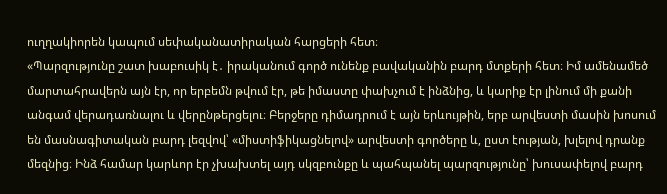ուղղակիորեն կապում սեփականատիրական հարցերի հետ։
«Պարզությունը շատ խաբուսիկ է․ իրականում գործ ունենք բավականին բարդ մտքերի հետ։ Իմ ամենամեծ մարտահրավերն այն էր, որ երբեմն թվում էր, թե իմաստը փախչում է ինձնից, և կարիք էր լինում մի քանի անգամ վերադառնալու և վերընթերցելու։ Բերջերը դիմադրում է այն երևույթին, երբ արվեստի մասին խոսում են մասնագիտական բարդ լեզվով՝ «միստիֆիկացնելով» արվեստի գործերը և, ըստ էության, խլելով դրանք մեզնից։ Ինձ համար կարևոր էր չխախտել այդ սկզբունքը և պահպանել պարզությունը՝ խուսափելով բարդ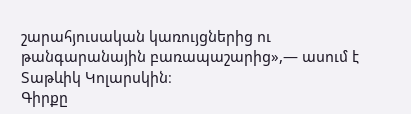շարահյուսական կառույցներից ու թանգարանային բառապաշարից»,— ասում է Տաթևիկ Կոլարսկին։
Գիրքը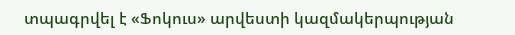տպագրվել է «Ֆոկուս» արվեստի կազմակերպության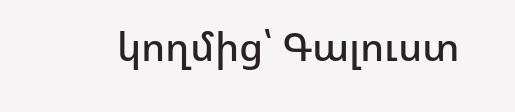կողմից՝ Գալուստ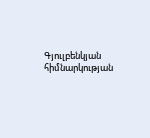Գյուլբենկյան հիմնարկության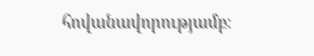հովանավորությամբ։